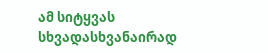ამ სიტყვას სხვადასხვანაირად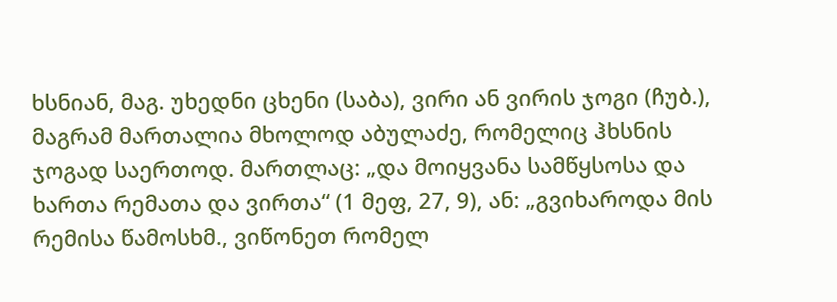ხსნიან, მაგ. უხედნი ცხენი (საბა), ვირი ან ვირის ჯოგი (ჩუბ.), მაგრამ მართალია მხოლოდ აბულაძე, რომელიც ჰხსნის ჯოგად საერთოდ. მართლაც: „და მოიყვანა სამწყსოსა და ხართა რემათა და ვირთა“ (1 მეფ, 27, 9), ან: „გვიხაროდა მის რემისა წამოსხმ., ვიწონეთ რომელ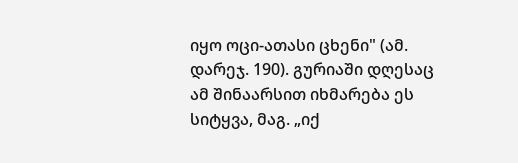იყო ოცი-ათასი ცხენი" (ამ. დარეჯ. 190). გურიაში დღესაც ამ შინაარსით იხმარება ეს სიტყვა, მაგ. „იქ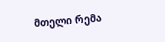მთელი რემა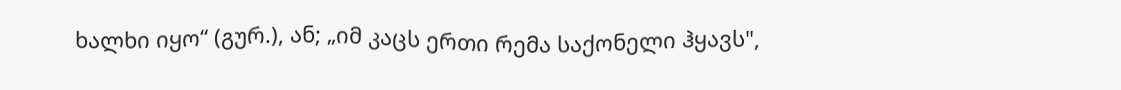ხალხი იყო“ (გურ.), ან; „იმ კაცს ერთი რემა საქონელი ჰყავს",